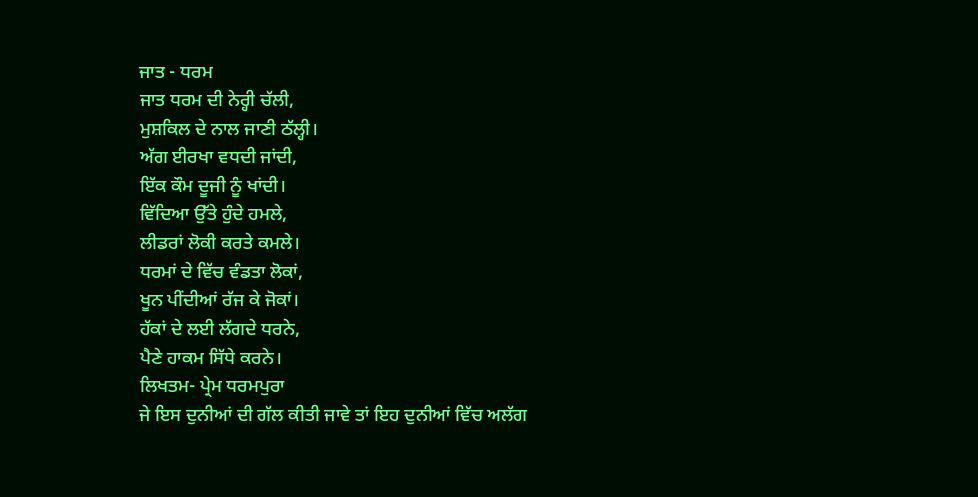ਜਾਤ - ਧਰਮ
ਜਾਤ ਧਰਮ ਦੀ ਨੇਰ੍ਹੀ ਚੱਲੀ,
ਮੁਸ਼ਕਿਲ ਦੇ ਨਾਲ ਜਾਣੀ ਠੱਲ੍ਹੀ।
ਅੱਗ ਈਰਖਾ ਵਧਦੀ ਜਾਂਦੀ,
ਇੱਕ ਕੌਮ ਦੂਜੀ ਨੂੰ ਖਾਂਦੀ।
ਵਿੱਦਿਆ ਉੱਤੇ ਹੁੰਦੇ ਹਮਲੇ,
ਲੀਡਰਾਂ ਲੋਕੀ ਕਰਤੇ ਕਮਲੇ।
ਧਰਮਾਂ ਦੇ ਵਿੱਚ ਵੰਡਤਾ ਲੋਕਾਂ,
ਖੂਨ ਪੀਂਦੀਆਂ ਰੱਜ ਕੇ ਜੋਕਾਂ।
ਹੱਕਾਂ ਦੇ ਲਈ ਲੱਗਦੇ ਧਰਨੇ,
ਪੈਣੇ ਹਾਕਮ ਸਿੱਧੇ ਕਰਨੇ।
ਲਿਖਤਮ- ਪ੍ਰੇਮ ਧਰਮਪੁਰਾ
ਜੇ ਇਸ ਦੁਨੀਆਂ ਦੀ ਗੱਲ ਕੀਤੀ ਜਾਵੇ ਤਾਂ ਇਹ ਦੁਨੀਆਂ ਵਿੱਚ ਅਲੱਗ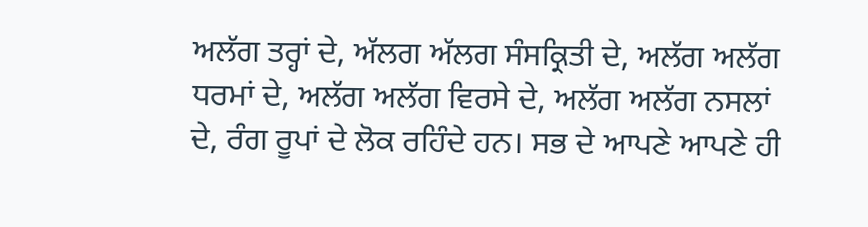ਅਲੱਗ ਤਰ੍ਹਾਂ ਦੇ, ਅੱਲਗ ਅੱਲਗ ਸੰਸਕ੍ਰਿਤੀ ਦੇ, ਅਲੱਗ ਅਲੱਗ ਧਰਮਾਂ ਦੇ, ਅਲੱਗ ਅਲੱਗ ਵਿਰਸੇ ਦੇ, ਅਲੱਗ ਅਲੱਗ ਨਸਲਾਂ ਦੇ, ਰੰਗ ਰੂਪਾਂ ਦੇ ਲੋਕ ਰਹਿੰਦੇ ਹਨ। ਸਭ ਦੇ ਆਪਣੇ ਆਪਣੇ ਹੀ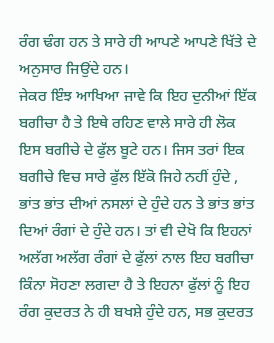ਰੰਗ ਢੰਗ ਹਨ ਤੇ ਸਾਰੇ ਹੀ ਆਪਣੇ ਆਪਣੇ ਖਿੱਤੇ ਦੇ ਅਨੁਸਾਰ ਜਿਉਂਦੇ ਹਨ।
ਜੇਕਰ ਇੰਝ ਆਖਿਆ ਜਾਵੇ ਕਿ ਇਹ ਦੁਨੀਆਂ ਇੱਕ ਬਗੀਚਾ ਹੈ ਤੇ ਇਥੇ ਰਹਿਣ ਵਾਲੇ ਸਾਰੇ ਹੀ ਲੋਕ ਇਸ ਬਗੀਚੇ ਦੇ ਫੁੱਲ ਬੂਟੇ ਹਨ। ਜਿਸ ਤਰਾਂ ਇਕ ਬਗੀਚੇ ਵਿਚ ਸਾਰੇ ਫੁੱਲ ਇੱਕੋ ਜਿਹੇ ਨਹੀਂ ਹੁੰਦੇ , ਭਾਂਤ ਭਾਂਤ ਦੀਆਂ ਨਸਲਾਂ ਦੇ ਹੁੰਦੇ ਹਨ ਤੇ ਭਾਂਤ ਭਾਂਤ ਦਿਆਂ ਰੰਗਾਂ ਦੇ ਹੁੰਦੇ ਹਨ। ਤਾਂ ਵੀ ਦੇਖੋ ਕਿ ਇਹਨਾਂ ਅਲੱਗ ਅਲੱਗ ਰੰਗਾਂ ਦੇ ਫੁੱਲਾਂ ਨਾਲ ਇਹ ਬਗੀਚਾ ਕਿੰਨਾ ਸੋਹਣਾ ਲਗਦਾ ਹੈ ਤੇ ਇਹਨਾ ਫੁੱਲਾਂ ਨੂੰ ਇਹ ਰੰਗ ਕੁਦਰਤ ਨੇ ਹੀ ਬਖਸ਼ੇ ਹੁੰਦੇ ਹਨ, ਸਭ ਕੁਦਰਤ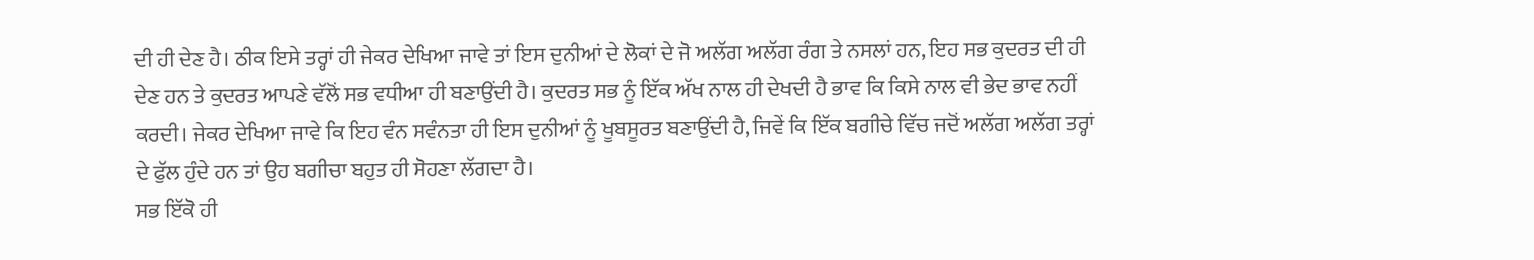ਦੀ ਹੀ ਦੇਣ ਹੈ। ਠੀਕ ਇਸੇ ਤਰ੍ਹਾਂ ਹੀ ਜੇਕਰ ਦੇਖਿਆ ਜਾਵੇ ਤਾਂ ਇਸ ਦੁਨੀਆਂ ਦੇ ਲੋਕਾਂ ਦੇ ਜੋ ਅਲੱਗ ਅਲੱਗ ਰੰਗ ਤੇ ਨਸਲਾਂ ਹਨ, ਇਹ ਸਭ ਕੁਦਰਤ ਦੀ ਹੀ ਦੇਣ ਹਨ ਤੇ ਕੁਦਰਤ ਆਪਣੇ ਵੱਲੋਂ ਸਭ ਵਧੀਆ ਹੀ ਬਣਾਉਂਦੀ ਹੈ। ਕੁਦਰਤ ਸਭ ਨੂੰ ਇੱਕ ਅੱਖ ਨਾਲ ਹੀ ਦੇਖਦੀ ਹੈ ਭਾਵ ਕਿ ਕਿਸੇ ਨਾਲ ਵੀ ਭੇਦ ਭਾਵ ਨਹੀਂ ਕਰਦੀ। ਜੇਕਰ ਦੇਖਿਆ ਜਾਵੇ ਕਿ ਇਹ ਵੰਨ ਸਵੰਨਤਾ ਹੀ ਇਸ ਦੁਨੀਆਂ ਨੂੰ ਖੂਬਸੂਰਤ ਬਣਾਉਂਦੀ ਹੈ, ਜਿਵੇਂ ਕਿ ਇੱਕ ਬਗੀਚੇ ਵਿੱਚ ਜਦੋਂ ਅਲੱਗ ਅਲੱਗ ਤਰ੍ਹਾਂ ਦੇ ਫੁੱਲ ਹੁੰਦੇ ਹਨ ਤਾਂ ਉਹ ਬਗੀਚਾ ਬਹੁਤ ਹੀ ਸੋਹਣਾ ਲੱਗਦਾ ਹੈ।
ਸਭ ਇੱਕੋ ਹੀ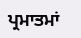ਪ੍ਰਮਾਤਮਾਂ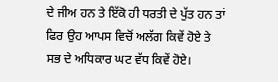ਦੇ ਜੀਅ ਹਨ ਤੇ ਇੱਕੋ ਹੀ ਧਰਤੀ ਦੇ ਪੁੱਤ ਹਨ ਤਾਂ ਫਿਰ ਉਹ ਆਪਸ ਵਿਚੋਂ ਅਲੱਗ ਕਿਵੇਂ ਹੋਏ ਤੇ ਸਭ ਦੇ ਅਧਿਕਾਰ ਘਟ ਵੱਧ ਕਿਵੇਂ ਹੋਏ।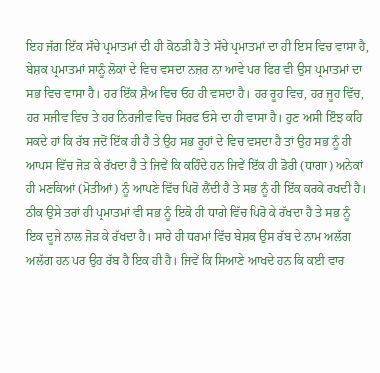ਇਹ ਜੱਗ ਇੱਕ ਸੱਚੇ ਪ੍ਰਮਾਤਮਾਂ ਦੀ ਹੀ ਕੋਠੜੀ ਹੈ ਤੇ ਸੱਚੇ ਪ੍ਰਮਾਤਮਾਂ ਦਾ ਹੀ ਇਸ ਵਿਚ ਵਾਸਾ ਹੈ, ਬੇਸ਼ਕ ਪ੍ਰਮਾਤਮਾਂ ਸਾਨੂੰ ਲੋਕਾਂ ਦੇ ਵਿਚ ਵਸਦਾ ਨਜ਼ਰ ਨਾ ਆਵੇ ਪਰ ਫਿਰ ਵੀ ਉਸ ਪ੍ਰਮਾਤਮਾਂ ਦਾ ਸਭ ਵਿਚ ਵਾਸਾ ਹੈ। ਹਰ ਇੱਕ ਸ਼ੈਅ ਵਿਚ ਓਹ ਹੀ ਵਸਦਾ ਹੈ। ਹਰ ਰੂਹ ਵਿਚ, ਹਰ ਜੂਹ ਵਿੱਚ, ਹਰ ਸਜੀਵ ਵਿਚ ਤੇ ਹਰ ਨਿਰਜੀਵ ਵਿਚ ਸਿਰਫ ਓਸੇ ਦਾ ਹੀ ਵਾਸਾ ਹੈ। ਹੁਣ ਅਸੀ ਇੰਝ ਕਹਿ ਸਕਦੇ ਹਾਂ ਕਿ ਰੱਬ ਜਦੋਂ ਇੱਕ ਹੀ ਹੈ ਤੇ ਉਹ ਸਭ ਰੂਹਾਂ ਦੇ ਵਿਚ ਵਸਦਾ ਹੈ ਤਾਂ ਉਹ ਸਭ ਨੂੰ ਹੀ ਆਪਸ ਵਿੱਚ ਜੋੜ ਕੇ ਰੱਖਦਾ ਹੈ ਤੇ ਜਿਵੇਂ ਕਿ ਕਹਿੰਦੇ ਹਨ ਜਿਵੇਂ ਇੱਕ ਹੀ ਡੋਰੀ (ਧਾਗਾ) ਅਨੇਕਾਂ ਹੀ ਮਣਕਿਆਂ (ਮੋਤੀਆਂ) ਨੂੰ ਆਪਣੇ ਵਿੱਚ ਪਿਰੋ ਲੈਂਦੀ ਹੈ ਤੇ ਸਭ ਨੂੰ ਹੀ ਇੱਕ ਕਰਕੇ ਰਖਦੀ ਹੈ। ਠੀਕ ਉਸੇ ਤਰਾਂ ਹੀ ਪ੍ਰਮਾਤਮਾਂ ਵੀ ਸਭ ਨੂੰ ਇਕੋ ਹੀ ਧਾਗੇ ਵਿੱਚ ਪਿਰੋ ਕੇ ਰੱਖਦਾ ਹੈ ਤੇ ਸਭ ਨੂੰ ਇਕ ਦੂਜੇ ਨਾਲ ਜੋੜ ਕੇ ਰੱਖਦਾ ਹੈ। ਸਾਰੇ ਹੀ ਧਰਮਾਂ ਵਿੱਚ ਬੇਸ਼ਕ ਉਸ ਰੱਬ ਦੇ ਨਾਮ ਅਲੱਗ ਅਲੱਗ ਹਨ ਪਰ ਉਹ ਰੱਬ ਹੈ ਇਕ ਹੀ ਹੈ। ਜਿਵੇਂ ਕਿ ਸਿਆਣੇ ਆਖਦੇ ਹਨ ਕਿ ਕਈ ਵਾਰ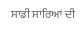ਸਾਡੀ ਸਾਰਿਆਂ ਦੀ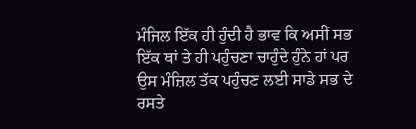ਮੰਜਿਲ ਇੱਕ ਹੀ ਹੁੰਦੀ ਹੈ ਭਾਵ ਕਿ ਅਸੀਂ ਸਭ ਇੱਕ ਥਾਂ ਤੇ ਹੀ ਪਹੁੰਚਣਾ ਚਾਹੁੰਦੇ ਹੁੰਨੇ ਹਾਂ ਪਰ ਉਸ ਮੰਜ਼ਿਲ ਤੱਕ ਪਹੁੰਚਣ ਲਈ ਸਾਡੇ ਸਭ ਦੇ ਰਸਤੇ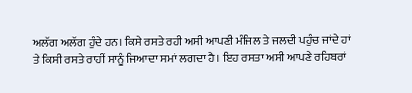ਅਲੱਗ ਅਲੱਗ ਹੁੰਦੇ ਹਨ। ਕਿਸੇ ਰਸਤੇ ਰਹੀ ਅਸੀ ਆਪਣੀ ਮੰਜਿਲ ਤੇ ਜਲਦੀ ਪਹੁੰਚ ਜਾਂਦੇ ਹਾਂ ਤੇ ਕਿਸੀ ਰਸਤੇ ਰਾਹੀਂ ਸਾਨੂੰ ਜਿਆਦਾ ਸਮਾਂ ਲਗਦਾ ਹੈ। ਇਹ ਰਸਤਾ ਅਸੀ ਆਪਣੇ ਰਹਿਬਰਾਂ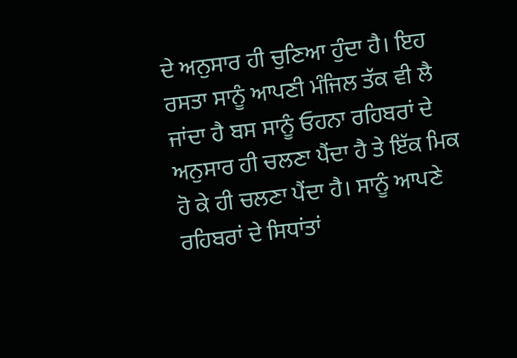ਦੇ ਅਨੁਸਾਰ ਹੀ ਚੁਣਿਆ ਹੁੰਦਾ ਹੈ। ਇਹ ਰਸਤਾ ਸਾਨੂੰ ਆਪਣੀ ਮੰਜਿਲ ਤੱਕ ਵੀ ਲੈ ਜਾਂਦਾ ਹੈ ਬਸ ਸਾਨੂੰ ਓਹਨਾ ਰਹਿਬਰਾਂ ਦੇ ਅਨੁਸਾਰ ਹੀ ਚਲਣਾ ਪੈਂਦਾ ਹੈ ਤੇ ਇੱਕ ਮਿਕ ਹੋ ਕੇ ਹੀ ਚਲਣਾ ਪੈਂਦਾ ਹੈ। ਸਾਨੂੰ ਆਪਣੇ ਰਹਿਬਰਾਂ ਦੇ ਸਿਧਾਂਤਾਂ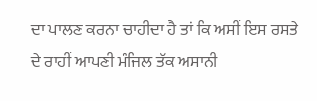ਦਾ ਪਾਲਣ ਕਰਨਾ ਚਾਹੀਦਾ ਹੈ ਤਾਂ ਕਿ ਅਸੀਂ ਇਸ ਰਸਤੇ ਦੇ ਰਾਹੀਂ ਆਪਣੀ ਮੰਜਿਲ ਤੱਕ ਅਸਾਨੀ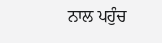ਨਾਲ ਪਹੁੰਚ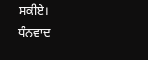ਸਕੀਏ।
ਧੰਨਵਾਦ